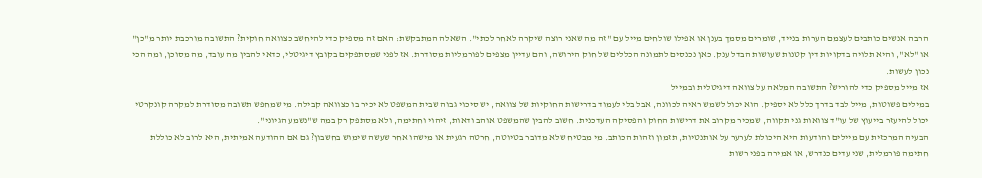הרבה אנשים כותבים לעצמם הערות בנייד, שומרים מסמך בענן או אפילו שולחים מייל עם "זה מה שאני רוצה שיקרה לאחר לכתי". השאלה המתבקשת: האם זה מספיק כדי להיחשב כצוואה חוקית? התשובה מורכבת יותר מ"כן" או "לא", והיא תלויה בדקויות דין קטנות שעושות הבדל ענק. כאן נכנסים לתמונה הכללים של חוק הירושה, והם עדיין מצפים לפורמליות מסודרת. אז לפני שמסתפקים בקובץ דיגיטלי, כדאי להבין מה עובד, מה מסוכן, ומה הכי נכון לעשות.
אז מייל מספיק כדי להוריש? התשובה המלאה על צוואה דיגיטלית ובמייל
במילים פשוטות, מייל לבד בדרך כלל לא יספיק. הוא יכול לשמש ראיה לכוונה, אבל בלי לעמוד בדרישות החוקיות של צוואה, יש סיכוי גבוה שבית המשפט לא יכיר בו כצוואה קבילה. מי שמחפש תשובה מסודרת למקרה קונקרטי יכול להיעזר בייעוץ של עו"ד צוואות גני תקווה, שמכיר מקרוב את דרישות החוק והפסיקה העדכנית. חשוב להבין שהמשפט אוהב ודאות, זיהוי וחתימה, ולא מסתפק רק במה ש"נשמע הגיוני".
הבעיה המרכזית עם מיילים והודעות היא היכולת לערער על אותנטיות, תזמון וזהות הכותב. מי מבטיח שלא מדובר בטיוטה, חרטה רגעית או מישהו אחר שעשה שימוש בחשבון? גם אם ההודעה אמיתית, היא לרוב לא כוללת חתימה פורמלית, שני עדים כנדרש, או אמירה בפני רשות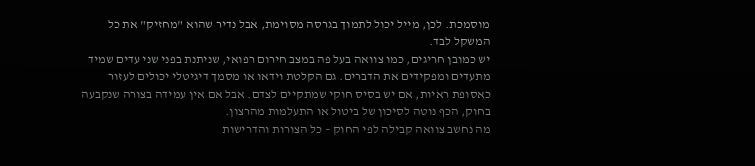מוסמכת. לכן, מייל יכול לתמוך בגרסה מסוימת, אבל נדיר שהוא "מחזיק" את כל המשקל לבד.
יש כמובן חריגים, כמו צוואה בעל פה במצב חירום רפואי, שניתנת בפני שני עדים שמיד מתעדים ומפקידים את הדברים. גם הקלטת וידאו או מסמך דיגיטלי יכולים לעזור כאסופת ראיות, אם יש בסיס חוקי שמתקיים לצדם. אבל אם אין עמידה בצורה שנקבעה בחוק, הכף נוטה לסיכון של ביטול או התעלמות מהרצון.
מה נחשב צוואה קבילה לפי החוק – כל הצורות והדרישות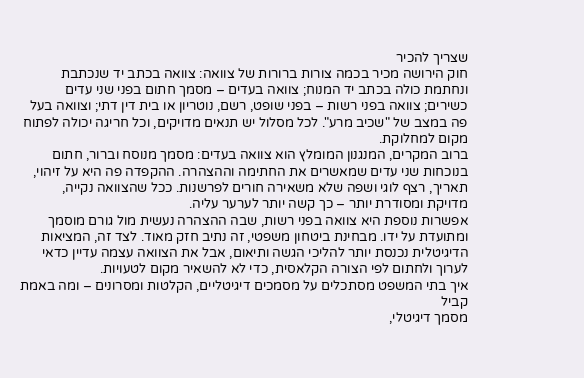שצריך להכיר
חוק הירושה מכיר בכמה צורות ברורות של צוואה: צוואה בכתב יד שנכתבת ונחתמת כולה בכתב יד המנוח; צוואה בעדים – מסמך חתום בפני שני עדים כשירים; צוואה בפני רשות – בפני שופט, רשם, נוטריון או בית דין דתי; וצוואה בעל פה במצב של "שכיב מרע". לכל מסלול יש תנאים מדויקים, וכל חריגה יכולה לפתוח מקום למחלוקת.
ברוב המקרים, המנגנון המומלץ הוא צוואה בעדים: מסמך מנוסח וברור, חתום בנוכחות שני עדים שמאשרים את החתימה וההצהרה. ההקפדה פה היא על זיהוי, תאריך, רצף לוגי ושפה שלא משאירה חורים לפרשנות. ככל שהצוואה נקייה, מדויקת ומסודרת יותר – כך קשה יותר לערער עליה.
אפשרות נוספת היא צוואה בפני רשות, שבה ההצהרה נעשית מול גורם מוסמך ומתועדת על ידו. מבחינת ביטחון משפטי, זה נתיב חזק מאוד. לצד זה, המציאות הדיגיטלית נכנסת יותר להליכי הגשה ותיאום, אבל את הצוואה עצמה עדיין כדאי לערוך ולחתום לפי הצורה הקלאסית, כדי לא להשאיר מקום לטעויות.
איך בתי המשפט מסתכלים על מסמכים דיגיטליים, הקלטות ומסרונים – ומה באמת קביל
מסמך דיגיטלי,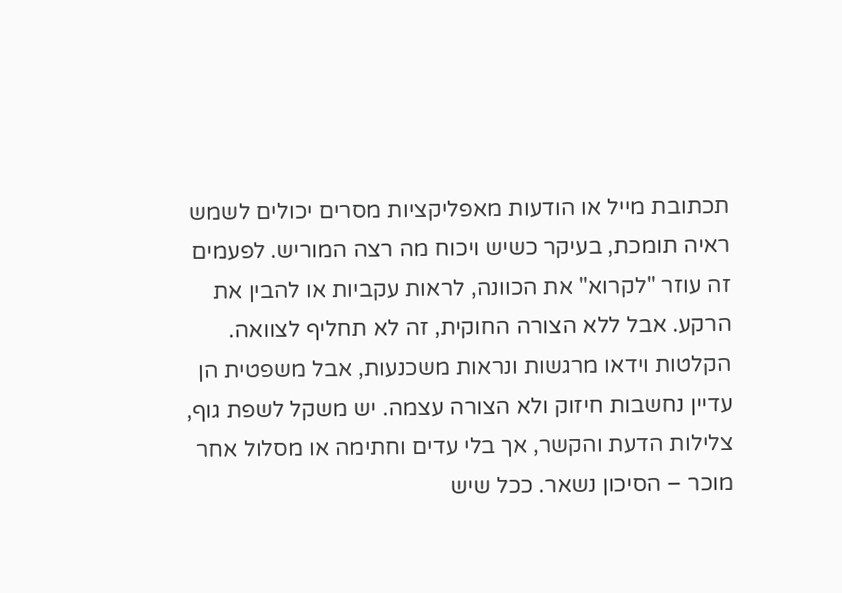תכתובת מייל או הודעות מאפליקציות מסרים יכולים לשמש ראיה תומכת, בעיקר כשיש ויכוח מה רצה המוריש. לפעמים זה עוזר "לקרוא" את הכוונה, לראות עקביות או להבין את הרקע. אבל ללא הצורה החוקית, זה לא תחליף לצוואה.
הקלטות וידאו מרגשות ונראות משכנעות, אבל משפטית הן עדיין נחשבות חיזוק ולא הצורה עצמה. יש משקל לשפת גוף, צלילות הדעת והקשר, אך בלי עדים וחתימה או מסלול אחר מוכר – הסיכון נשאר. ככל שיש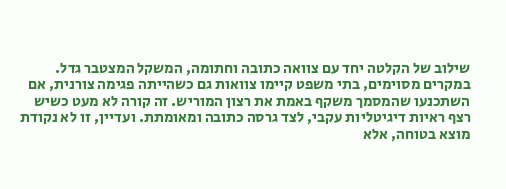שילוב של הקלטה יחד עם צוואה כתובה וחתומה, המשקל המצטבר גדל.
במקרים מסוימים, בתי משפט קיימו צוואות גם כשהייתה פגימה צורנית, אם השתכנעו שהמסמך משקף באמת את רצון המוריש. זה קורה לא מעט כשיש רצף ראיות דיגיטליות עקבי, לצד גרסה כתובה ומאומתת. ועדיין, זו לא נקודת מוצא בטוחה, אלא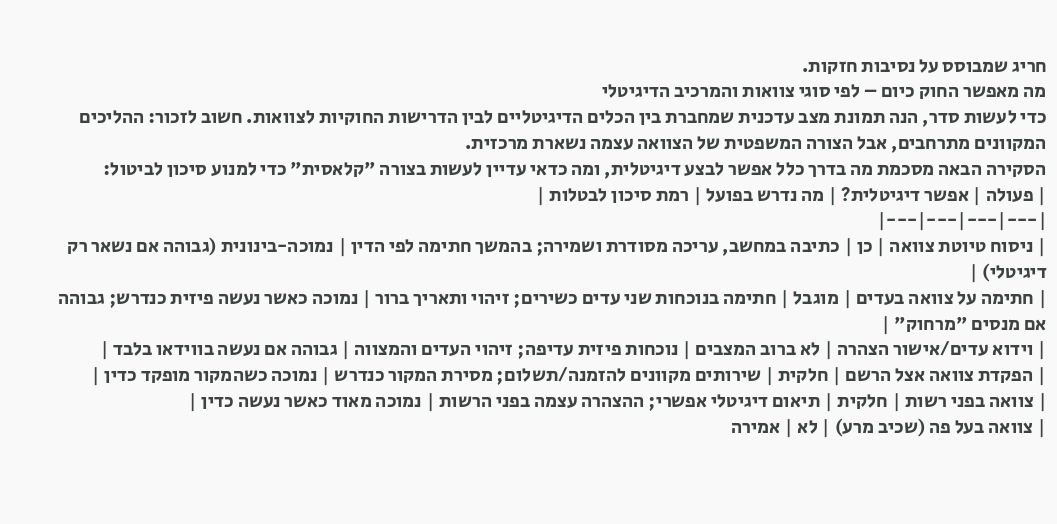חריג שמבוסס על נסיבות חזקות.
מה מאפשר החוק כיום – לפי סוגי צוואות והמרכיב הדיגיטלי
כדי לעשות סדר, הנה תמונת מצב עדכנית שמחברת בין הכלים הדיגיטליים לבין הדרישות החוקיות לצוואות. חשוב לזכור: ההליכים המקוונים מתרחבים, אבל הצורה המשפטית של הצוואה עצמה נשארת מרכזית.
הסקירה הבאה מסכמת מה בדרך כלל אפשר לבצע דיגיטלית, ומה כדאי עדיין לעשות בצורה "קלאסית" כדי למנוע סיכון לביטול:
| פעולה | אפשר דיגיטלית? | מה נדרש בפועל | רמת סיכון לבטלות |
|---|---|---|---|
| ניסוח טיוטת צוואה | כן | כתיבה במחשב, עריכה מסודרת ושמירה; בהמשך חתימה לפי הדין | נמוכה-בינונית (גבוהה אם נשאר רק דיגיטלי) |
| חתימה על צוואה בעדים | מוגבל | חתימה בנוכחות שני עדים כשירים; זיהוי ותאריך ברור | נמוכה כאשר נעשה פיזית כנדרש; גבוהה אם מנסים "מרחוק" |
| וידוא עדים/אישור הצהרה | לא ברוב המצבים | נוכחות פיזית עדיפה; זיהוי העדים והמצווה | גבוהה אם נעשה בווידאו בלבד |
| הפקדת צוואה אצל הרשם | חלקית | שירותים מקוונים להזמנה/תשלום; מסירת המקור כנדרש | נמוכה כשהמקור מופקד כדין |
| צוואה בפני רשות | חלקית | תיאום דיגיטלי אפשרי; ההצהרה עצמה בפני הרשות | נמוכה מאוד כאשר נעשה כדין |
| צוואה בעל פה (שכיב מרע) | לא | אמירה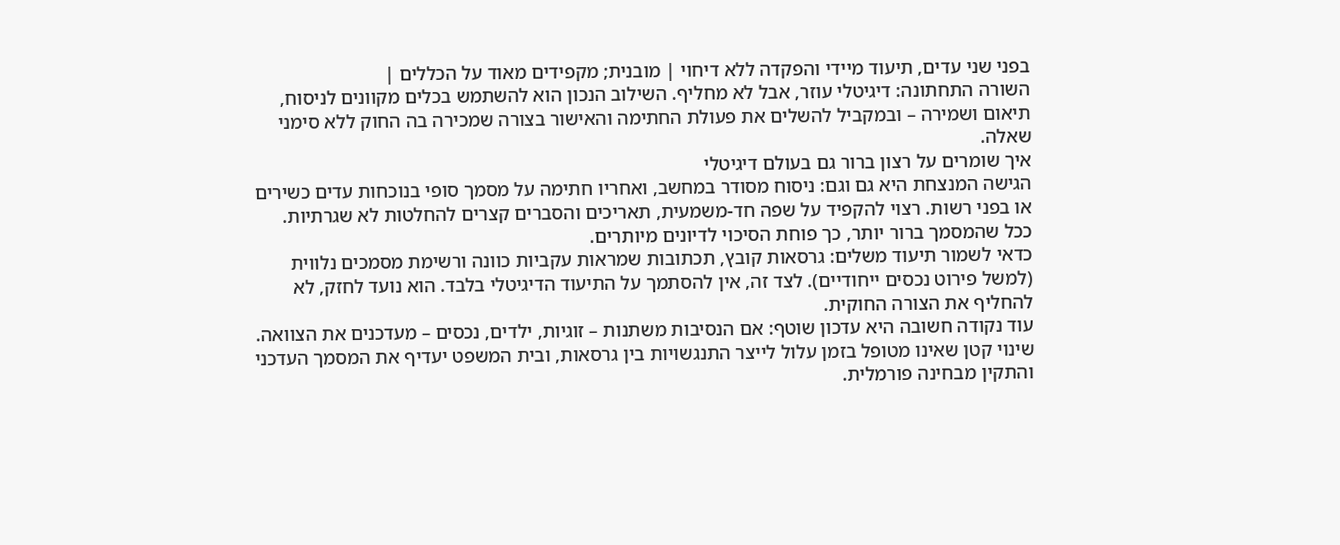בפני שני עדים, תיעוד מיידי והפקדה ללא דיחוי | מובנית; מקפידים מאוד על הכללים |
השורה התחתונה: דיגיטלי עוזר, אבל לא מחליף. השילוב הנכון הוא להשתמש בכלים מקוונים לניסוח, תיאום ושמירה – ובמקביל להשלים את פעולת החתימה והאישור בצורה שמכירה בה החוק ללא סימני שאלה.
איך שומרים על רצון ברור גם בעולם דיגיטלי
הגישה המנצחת היא גם וגם: ניסוח מסודר במחשב, ואחריו חתימה על מסמך סופי בנוכחות עדים כשירים או בפני רשות. רצוי להקפיד על שפה חד-משמעית, תאריכים והסברים קצרים להחלטות לא שגרתיות. ככל שהמסמך ברור יותר, כך פוחת הסיכוי לדיונים מיותרים.
כדאי לשמור תיעוד משלים: גרסאות קובץ, תכתובות שמראות עקביות כוונה ורשימת מסמכים נלווית (למשל פירוט נכסים ייחודיים). לצד זה, אין להסתמך על התיעוד הדיגיטלי בלבד. הוא נועד לחזק, לא להחליף את הצורה החוקית.
עוד נקודה חשובה היא עדכון שוטף: אם הנסיבות משתנות – זוגיות, ילדים, נכסים – מעדכנים את הצוואה. שינוי קטן שאינו מטופל בזמן עלול לייצר התנגשויות בין גרסאות, ובית המשפט יעדיף את המסמך העדכני והתקין מבחינה פורמלית.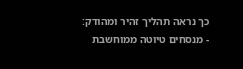כך נראה תהליך זהיר ומהודק:
- מנסחים טיוטה ממוחשבת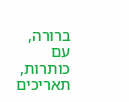ברורה, עם כותרות, תאריכים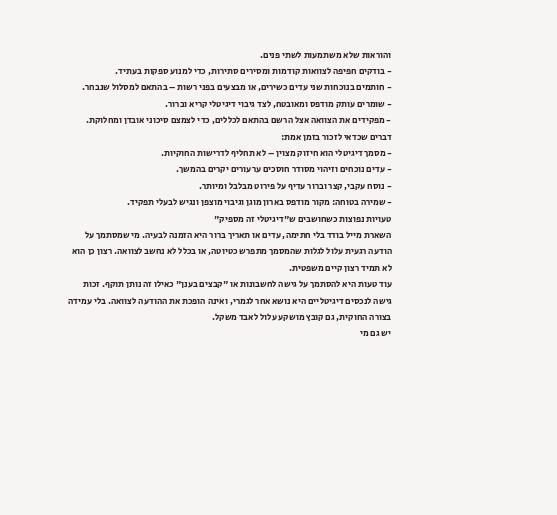והוראות שלא משתמעות לשתי פנים.
- בודקים חפיפה לצוואות קודמות ומסירים סתירות, כדי למנוע ספקות בעתיד.
- חותמים בנוכחות שני עדים כשירים, או מבצעים בפני רשות – בהתאם למסלול שנבחר.
- שומרים עותק מודפס ומאובטח, לצד גיבוי דיגיטלי קריא וברור.
- מפקידים את הצוואה אצל הרשם בהתאם לכללים, כדי לצמצם סיכוני אובדן ומחלוקת.
דברים שכדאי לזכור בזמן אמת:
- מסמך דיגיטלי הוא חיזוק מצוין – לא תחליף לדרישות החוקיות.
- עדים נוכחים וזיהוי מסודר חוסכים ערעורים יקרים בהמשך.
- נוסח עקבי, קצר וברור עדיף על פירוט מבלבל ומיותר.
- שמירה בטוחה: מקור מודפס בארון מוגן וגיבוי מוצפן ונגיש לבעלי תפקיד.
טעויות נפוצות כשחושבים ש"דיגיטלי זה מספיק"
השארת מייל בודד בלי חתימה, עדים או תאריך ברור היא הזמנה לבעיה. מי שמסתמך על הודעה רגעית עלול לגלות שהמסמך מתפרש כטיוטה, או בכלל לא נחשב לצוואה. רצון כן הוא לא תמיד רצון קיים משפטית.
עוד טעות היא להסתמך על גישה לחשבונות או "קבצים בענן" כאילו זה נותן תוקף. זכות גישה לנכסים דיגיטליים היא נושא אחר לגמרי, ואינה הופכת את ההודעה לצוואה. בלי עמידה בצורה החוקית, גם קובץ מושקע עלול לאבד משקל.
יש גם מי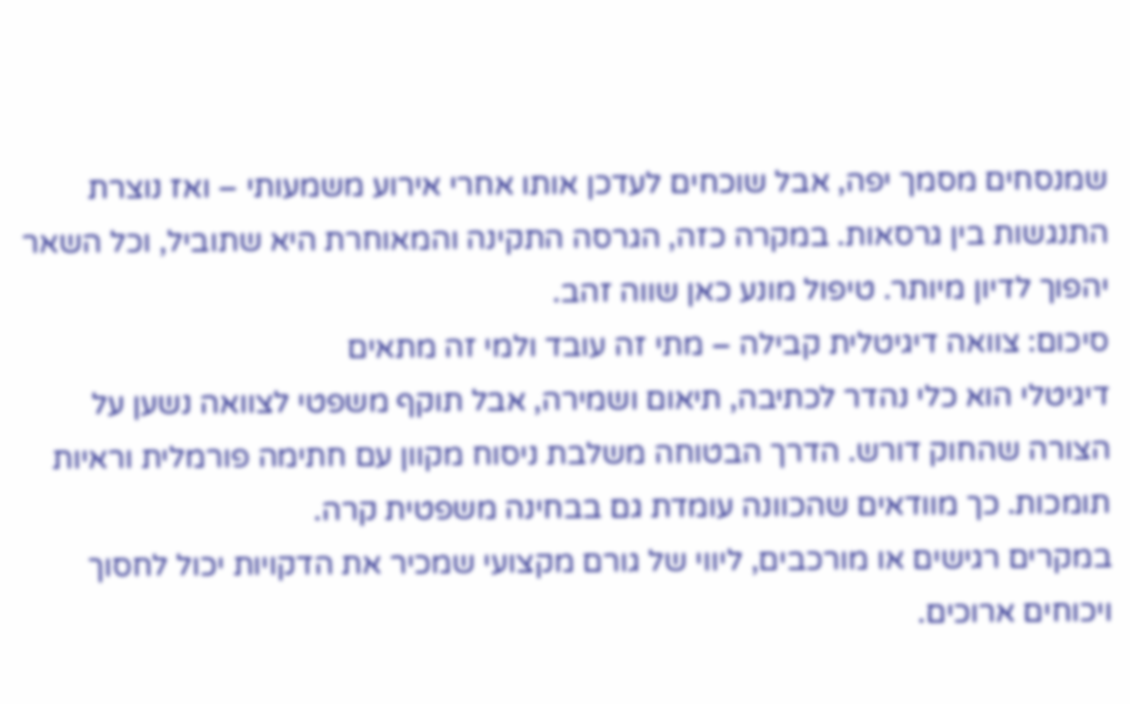שמנסחים מסמך יפה, אבל שוכחים לעדכן אותו אחרי אירוע משמעותי – ואז נוצרת התנגשות בין גרסאות. במקרה כזה, הגרסה התקינה והמאוחרת היא שתוביל, וכל השאר יהפוך לדיון מיותר. טיפול מונע כאן שווה זהב.
סיכום: צוואה דיגיטלית קבילה – מתי זה עובד ולמי זה מתאים
דיגיטלי הוא כלי נהדר לכתיבה, תיאום ושמירה, אבל תוקף משפטי לצוואה נשען על הצורה שהחוק דורש. הדרך הבטוחה משלבת ניסוח מקוון עם חתימה פורמלית וראיות תומכות. כך מוודאים שהכוונה עומדת גם בבחינה משפטית קרה.
במקרים רגישים או מורכבים, ליווי של גורם מקצועי שמכיר את הדקויות יכול לחסוך ויכוחים ארוכים.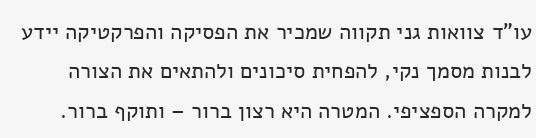עו"ד צוואות גני תקווה שמכיר את הפסיקה והפרקטיקה יידע לבנות מסמך נקי, להפחית סיכונים ולהתאים את הצורה למקרה הספציפי. המטרה היא רצון ברור – ותוקף ברור.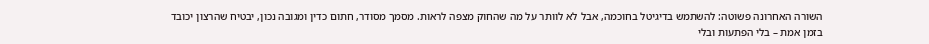השורה האחרונה פשוטה: להשתמש בדיגיטל בחוכמה, אבל לא לוותר על מה שהחוק מצפה לראות. מסמך מסודר, חתום כדין ומגובה נכון, יבטיח שהרצון יכובד בזמן אמת – בלי הפתעות ובלי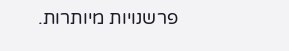פרשנויות מיותרות.